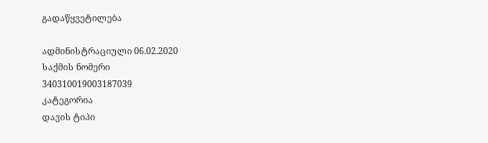გადაწყვეტილება

ადმინისტრაციული 06.02.2020
საქმის ნომერი
340310019003187039
კატეგორია
დავის ტიპი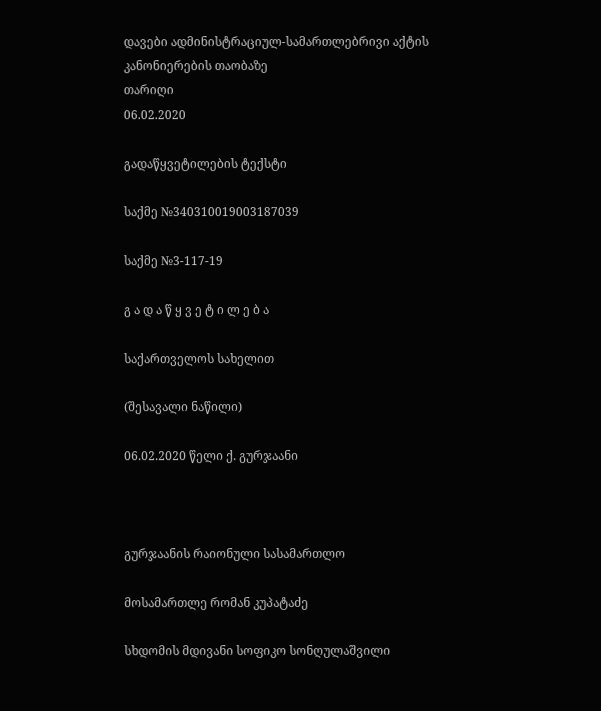დავები ადმინისტრაციულ-სამართლებრივი აქტის კანონიერების თაობაზე
თარიღი
06.02.2020

გადაწყვეტილების ტექსტი

საქმე №340310019003187039

საქმე №3-117-19

გ ა დ ა წ ყ ვ ე ტ ი ლ ე ბ ა

საქართველოს სახელით

(შესავალი ნაწილი)

06.02.2020 წელი ქ. გურჯაანი



გურჯაანის რაიონული სასამართლო

მოსამართლე რომან კუპატაძე

სხდომის მდივანი სოფიკო სონღულაშვილი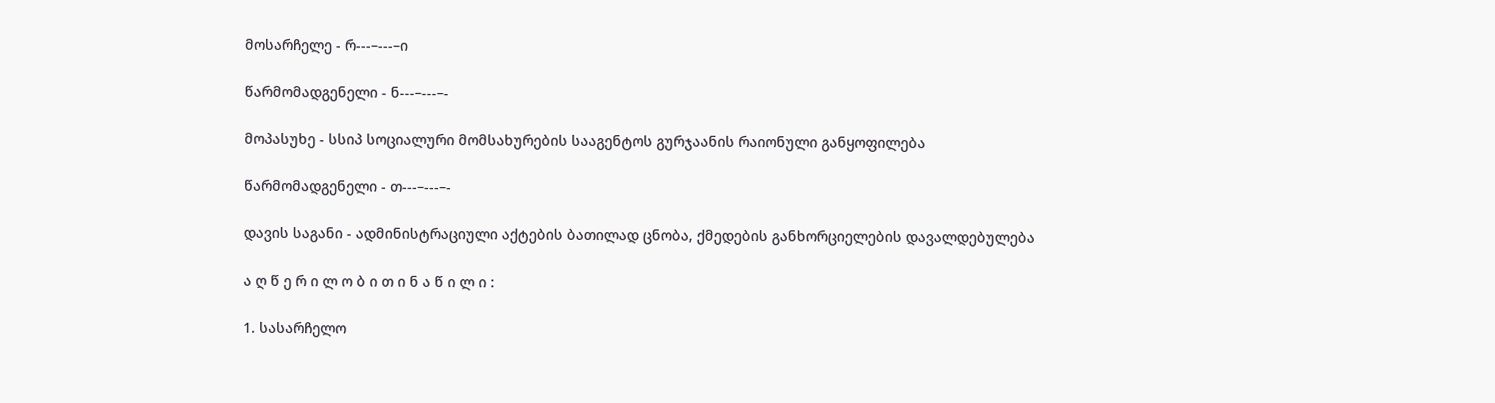მოსარჩელე - რ---–---–ი

წარმომადგენელი - ნ---–---–-

მოპასუხე - სსიპ სოციალური მომსახურების სააგენტოს გურჯაანის რაიონული განყოფილება

წარმომადგენელი - თ---–---–-

დავის საგანი - ადმინისტრაციული აქტების ბათილად ცნობა, ქმედების განხორციელების დავალდებულება

ა ღ წ ე რ ი ლ ო ბ ი თ ი ნ ა წ ი ლ ი :

1. სასარჩელო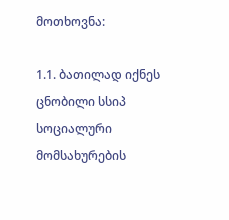მოთხოვნა:

1.1. ბათილად იქნეს ცნობილი სსიპ სოციალური მომსახურების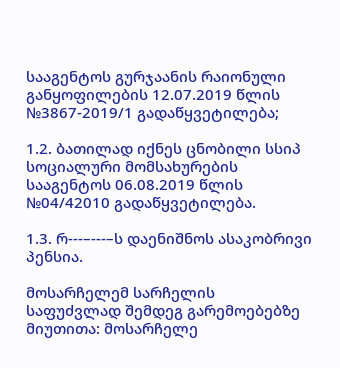სააგენტოს გურჯაანის რაიონული განყოფილების 12.07.2019 წლის №3867-2019/1 გადაწყვეტილება;

1.2. ბათილად იქნეს ცნობილი სსიპ სოციალური მომსახურების სააგენტოს 06.08.2019 წლის №04/42010 გადაწყვეტილება.

1.3. რ---–---–ს დაენიშნოს ასაკობრივი პენსია.

მოსარჩელემ სარჩელის საფუძვლად შემდეგ გარემოებებზე მიუთითა: მოსარჩელე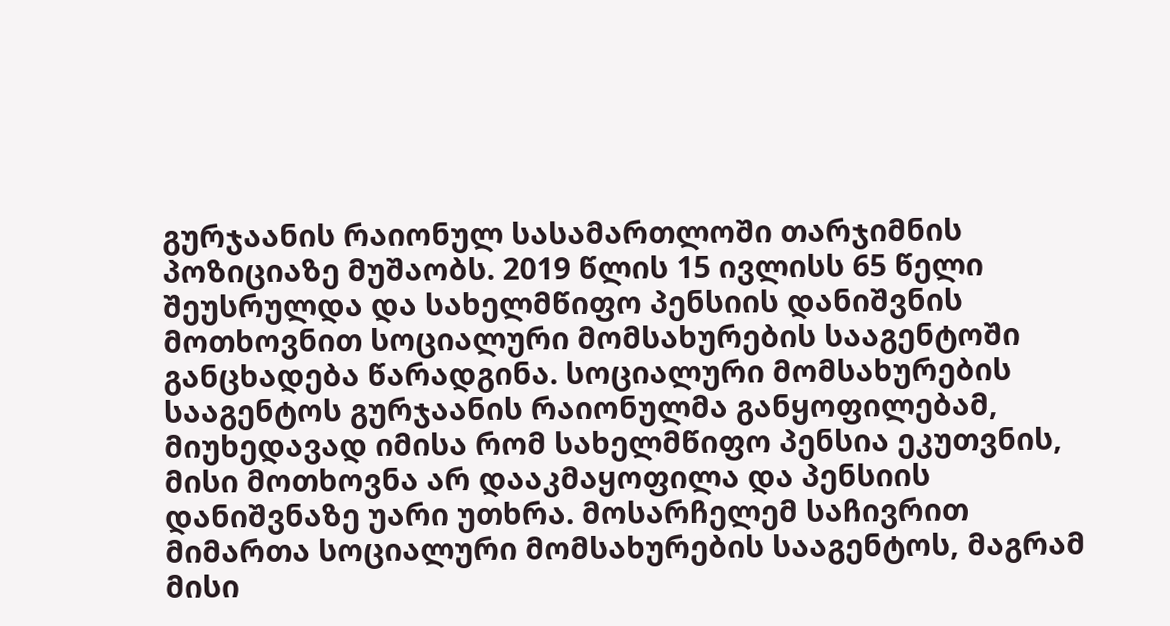გურჯაანის რაიონულ სასამართლოში თარჯიმნის პოზიციაზე მუშაობს. 2019 წლის 15 ივლისს 65 წელი შეუსრულდა და სახელმწიფო პენსიის დანიშვნის მოთხოვნით სოციალური მომსახურების სააგენტოში განცხადება წარადგინა. სოციალური მომსახურების სააგენტოს გურჯაანის რაიონულმა განყოფილებამ, მიუხედავად იმისა რომ სახელმწიფო პენსია ეკუთვნის, მისი მოთხოვნა არ დააკმაყოფილა და პენსიის დანიშვნაზე უარი უთხრა. მოსარჩელემ საჩივრით მიმართა სოციალური მომსახურების სააგენტოს, მაგრამ მისი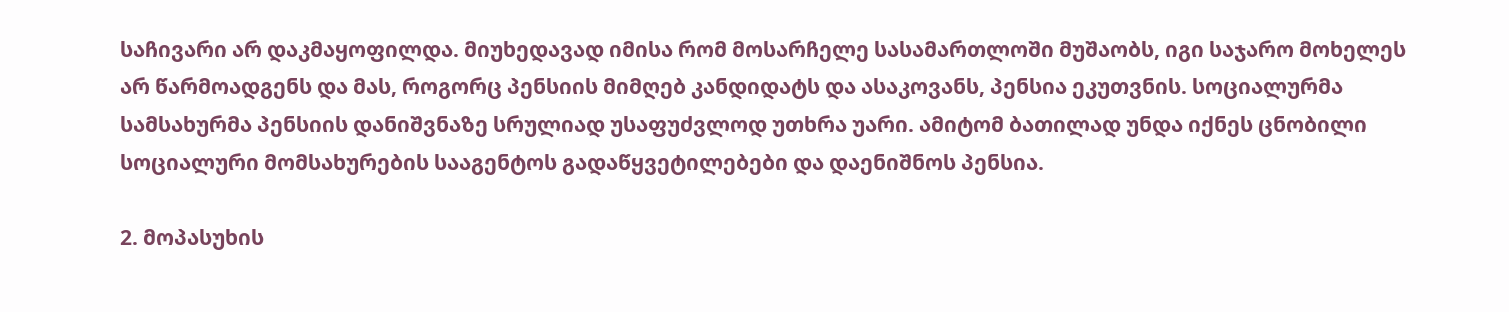საჩივარი არ დაკმაყოფილდა. მიუხედავად იმისა რომ მოსარჩელე სასამართლოში მუშაობს, იგი საჯარო მოხელეს არ წარმოადგენს და მას, როგორც პენსიის მიმღებ კანდიდატს და ასაკოვანს, პენსია ეკუთვნის. სოციალურმა სამსახურმა პენსიის დანიშვნაზე სრულიად უსაფუძვლოდ უთხრა უარი. ამიტომ ბათილად უნდა იქნეს ცნობილი სოციალური მომსახურების სააგენტოს გადაწყვეტილებები და დაენიშნოს პენსია.

2. მოპასუხის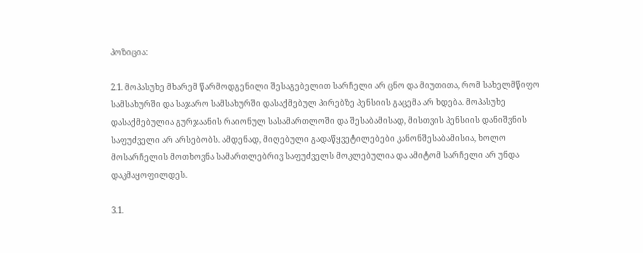პოზიცია:

2.1. მოპასუხე მხარემ წარმოდგენილი შესაგებელით სარჩელი არ ცნო და მიუთითა, რომ სახელმწიფო სამსახურში და საჯარო სამსახურში დასაქმებულ პირებზე პენსიის გაცემა არ ხდება. მოპასუხე დასაქმებულია გურჯაანის რაიონულ სასამართლოში და შესაბამისად, მისთვის პენსიის დანიშვნის საფუძველი არ არსებობს. ამდენად, მიღებული გადაწყვეტილებები კანონშესაბამისია, ხოლო მოსარჩელის მოთხოვნა სამართლებრივ საფუძველს მოკლებულია და ამიტომ სარჩელი არ უნდა დაკმაყოფილდეს.

3.1.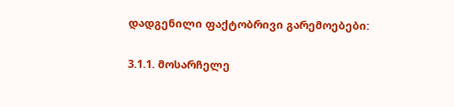დადგენილი ფაქტობრივი გარემოებები:

3.1.1. მოსარჩელე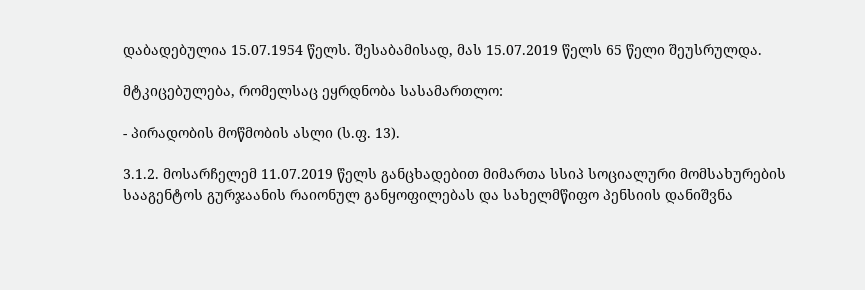დაბადებულია 15.07.1954 წელს. შესაბამისად, მას 15.07.2019 წელს 65 წელი შეუსრულდა.

მტკიცებულება, რომელსაც ეყრდნობა სასამართლო:

- პირადობის მოწმობის ასლი (ს.ფ. 13).

3.1.2. მოსარჩელემ 11.07.2019 წელს განცხადებით მიმართა სსიპ სოციალური მომსახურების სააგენტოს გურჯაანის რაიონულ განყოფილებას და სახელმწიფო პენსიის დანიშვნა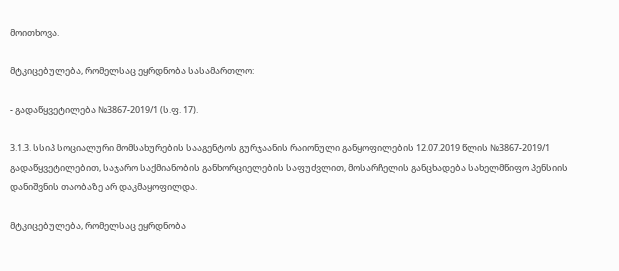მოითხოვა.

მტკიცებულება, რომელსაც ეყრდნობა სასამართლო:

- გადაწყვეტილება №3867-2019/1 (ს.ფ. 17).

3.1.3. სსიპ სოციალური მომსახურების სააგენტოს გურჯაანის რაიონული განყოფილების 12.07.2019 წლის №3867-2019/1 გადაწყვეტილებით, საჯარო საქმიანობის განხორციელების საფუძვლით, მოსარჩელის განცხადება სახელმწიფო პენსიის დანიშვნის თაობაზე არ დაკმაყოფილდა.

მტკიცებულება, რომელსაც ეყრდნობა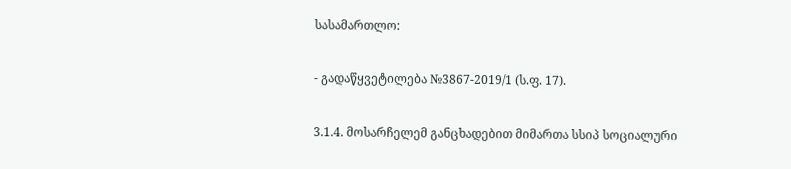სასამართლო:

- გადაწყვეტილება №3867-2019/1 (ს.ფ. 17).

3.1.4. მოსარჩელემ განცხადებით მიმართა სსიპ სოციალური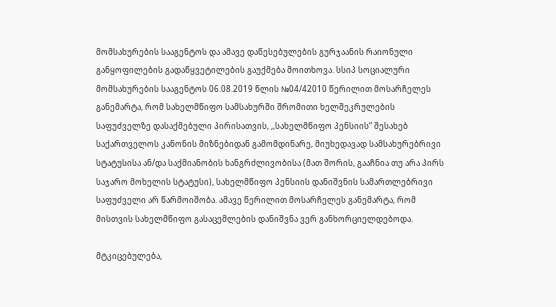მომსახურების სააგენტოს და ამავე დაწესებულების გურჯაანის რაიონული განყოფილების გადაწყვეტილების გაუქმება მოითხოვა. სსიპ სოციალური მომსახურების სააგენტოს 06.08.2019 წლის №04/42010 წერილით მოსარჩელეს განემარტა, რომ სახელმწიფო სამსახურში შრომითი ხელშეკრულების საფუძველზე დასაქმებული პირისათვის, ,,სახელმწიფო პენსიის“ შესახებ საქართველოს კანონის მიზნებიდან გამომდინარე, მიუხედავად სამსახურებრივი სტატუსისა ან/და საქმიანობის ხანგრძლივობისა (მათ შორის, გააჩნია თუ არა პირს საჯარო მოხელის სტატუსი), სახელმწიფო პენსიის დანიშვნის სამართლებრივი საფუძველი არ წარმოიშობა. ამავე წერილით მოსარჩელეს განემარტა, რომ მისთვის სახელმწიფო გასაცემლების დანიშვნა ვერ განხორციელდებოდა.

მტკიცებულება,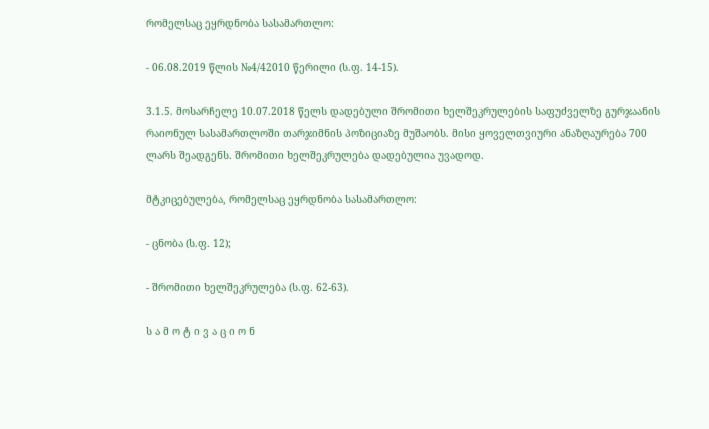რომელსაც ეყრდნობა სასამართლო:

- 06.08.2019 წლის №4/42010 წერილი (ს.ფ. 14-15).

3.1.5. მოსარჩელე 10.07.2018 წელს დადებული შრომითი ხელშეკრულების საფუძველზე გურჯაანის რაიონულ სასამართლოში თარჯიმნის პოზიციაზე მუშაობს. მისი ყოველთვიური ანაზღაურება 700 ლარს შეადგენს. შრომითი ხელშეკრულება დადებულია უვადოდ.

მტკიცებულება, რომელსაც ეყრდნობა სასამართლო:

- ცნობა (ს.ფ. 12);

- შრომითი ხელშეკრულება (ს.ფ. 62-63).

ს ა მ ო ტ ი ვ ა ც ი ო ნ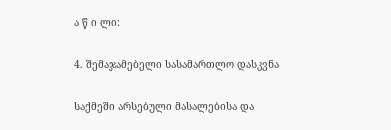ა წ ი ლი:

4. შემაჯამებელი სასამართლო დასკვნა

საქმეში არსებული მასალებისა და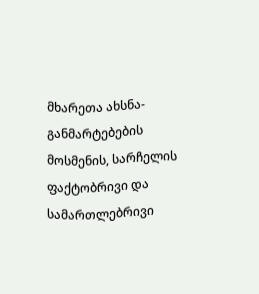მხარეთა ახსნა-განმარტებების მოსმენის, სარჩელის ფაქტობრივი და სამართლებრივი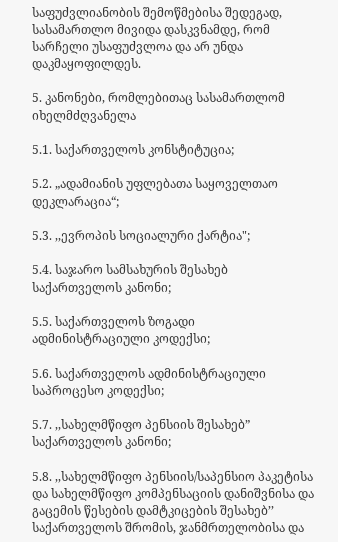საფუძვლიანობის შემოწმებისა შედეგად, სასამართლო მივიდა დასკვნამდე, რომ სარჩელი უსაფუძვლოა და არ უნდა დაკმაყოფილდეს.

5. კანონები, რომლებითაც სასამართლომ იხელმძღვანელა

5.1. საქართველოს კონსტიტუცია;

5.2. „ადამიანის უფლებათა საყოველთაო დეკლარაცია“;

5.3. ,,ევროპის სოციალური ქარტია";

5.4. საჯარო სამსახურის შესახებ საქართველოს კანონი;

5.5. საქართველოს ზოგადი ადმინისტრაციული კოდექსი;

5.6. საქართველოს ადმინისტრაციული საპროცესო კოდექსი;

5.7. ,,სახელმწიფო პენსიის შესახებ” საქართველოს კანონი;

5.8. ,,სახელმწიფო პენსიის/საპენსიო პაკეტისა და სახელმწიფო კომპენსაციის დანიშვნისა და გაცემის წესების დამტკიცების შესახებ’’ საქართველოს შრომის, ჯანმრთელობისა და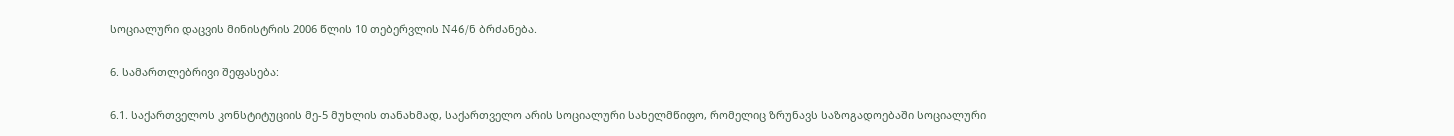სოციალური დაცვის მინისტრის 2006 წლის 10 თებერვლის N46/ნ ბრძანება.

6. სამართლებრივი შეფასება:

6.1. საქართველოს კონსტიტუციის მე-5 მუხლის თანახმად, საქართველო არის სოციალური სახელმწიფო, რომელიც ზრუნავს საზოგადოებაში სოციალური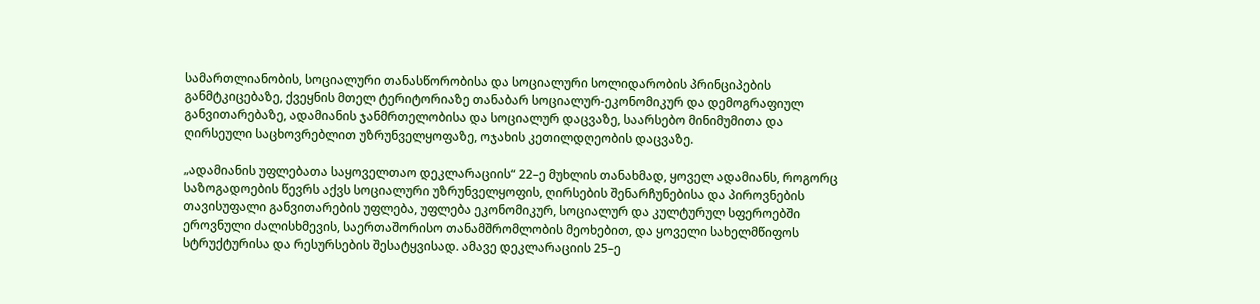სამართლიანობის, სოციალური თანასწორობისა და სოციალური სოლიდარობის პრინციპების განმტკიცებაზე, ქვეყნის მთელ ტერიტორიაზე თანაბარ სოციალურ-ეკონომიკურ და დემოგრაფიულ განვითარებაზე, ადამიანის ჯანმრთელობისა და სოციალურ დაცვაზე, საარსებო მინიმუმითა და ღირსეული საცხოვრებლით უზრუნველყოფაზე, ოჯახის კეთილდღეობის დაცვაზე.

„ადამიანის უფლებათა საყოველთაო დეკლარაციის“ 22–ე მუხლის თანახმად, ყოველ ადამიანს, როგორც საზოგადოების წევრს აქვს სოციალური უზრუნველყოფის, ღირსების შენარჩუნებისა და პიროვნების თავისუფალი განვითარების უფლება, უფლება ეკონომიკურ, სოციალურ და კულტურულ სფეროებში ეროვნული ძალისხმევის, საერთაშორისო თანამშრომლობის მეოხებით, და ყოველი სახელმწიფოს სტრუქტურისა და რესურსების შესატყვისად. ამავე დეკლარაციის 25–ე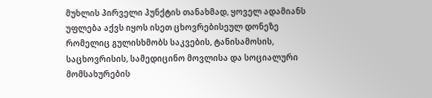მუხლის პირველი პუნქტის თანახმად, ყოველ ადამიანს უფლება აქვს იყოს ისეთ ცხოვრებისეულ დონეზე რომელიც გულისხმობს საკვების, ტანისამოსის, საცხოვრისის, სამედიცინო მოვლისა და სოციალური მომსახურების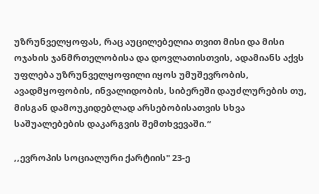უზრუნველყოფას, რაც აუცილებელია თვით მისი და მისი ოჯახის ჯანმრთელობისა და დოვლათისთვის, ადამიანს აქვს უფლება უზრუნველყოფილი იყოს უმუშევრობის, ავადმყოფობის, ინვალიდობის, სიბერეში დაუძლურების თუ, მისგან დამოუკიდებლად არსებობისათვის სხვა საშუალებების დაკარგვის შემთხვევაში.“

,,ევროპის სოციალური ქარტიის" 23-ე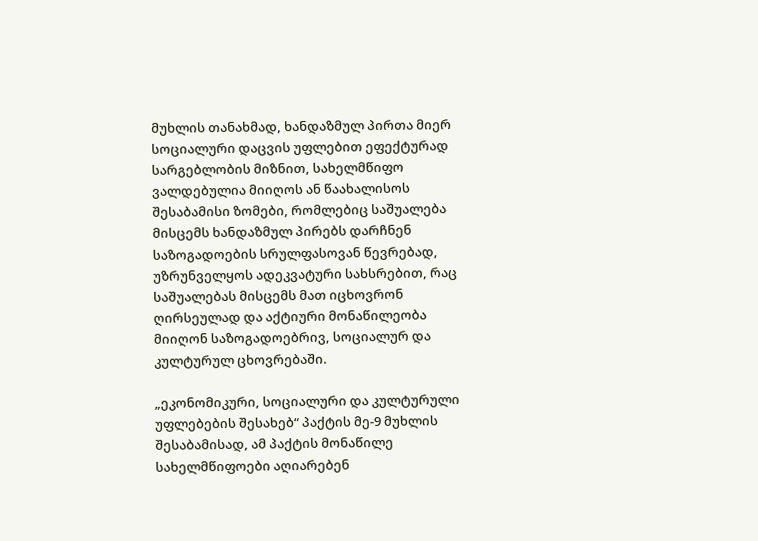მუხლის თანახმად, ხანდაზმულ პირთა მიერ სოციალური დაცვის უფლებით ეფექტურად სარგებლობის მიზნით, სახელმწიფო ვალდებულია მიიღოს ან წაახალისოს შესაბამისი ზომები, რომლებიც საშუალება მისცემს ხანდაზმულ პირებს დარჩნენ საზოგადოების სრულფასოვან წევრებად, უზრუნველყოს ადეკვატური სახსრებით, რაც საშუალებას მისცემს მათ იცხოვრონ ღირსეულად და აქტიური მონაწილეობა მიიღონ საზოგადოებრივ, სოციალურ და კულტურულ ცხოვრებაში.

„ეკონომიკური, სოციალური და კულტურული უფლებების შესახებ“ პაქტის მე-9 მუხლის შესაბამისად, ამ პაქტის მონაწილე სახელმწიფოები აღიარებენ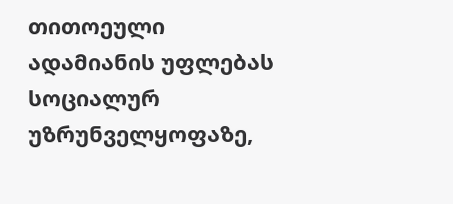თითოეული ადამიანის უფლებას სოციალურ უზრუნველყოფაზე,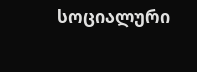სოციალური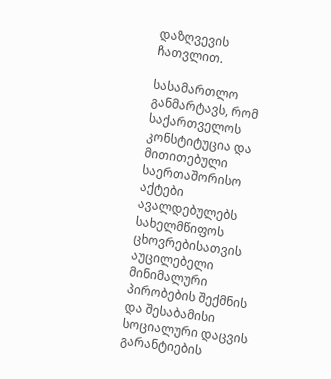დაზღვევის ჩათვლით.

სასამართლო განმარტავს, რომ საქართველოს კონსტიტუცია და მითითებული საერთაშორისო აქტები ავალდებულებს სახელმწიფოს ცხოვრებისათვის აუცილებელი მინიმალური პირობების შექმნის და შესაბამისი სოციალური დაცვის გარანტიების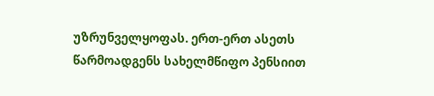უზრუნველყოფას. ერთ-ერთ ასეთს წარმოადგენს სახელმწიფო პენსიით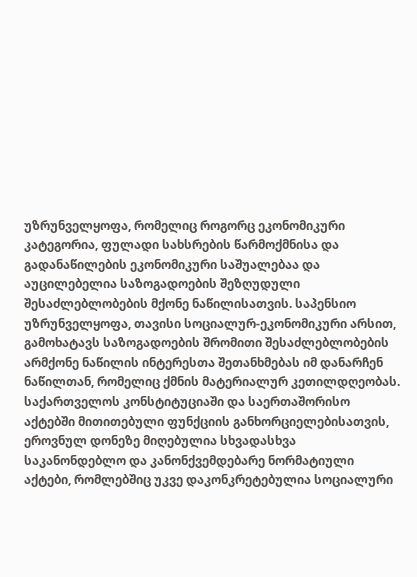უზრუნველყოფა, რომელიც როგორც ეკონომიკური კატეგორია, ფულადი სახსრების წარმოქმნისა და გადანაწილების ეკონომიკური საშუალებაა და აუცილებელია საზოგადოების შეზღუდული შესაძლებლობების მქონე ნაწილისათვის. საპენსიო უზრუნველყოფა, თავისი სოციალურ-ეკონომიკური არსით, გამოხატავს საზოგადოების შრომითი შესაძლებლობების არმქონე ნაწილის ინტერესთა შეთანხმებას იმ დანარჩენ ნაწილთან, რომელიც ქმნის მატერიალურ კეთილდღეობას. საქართველოს კონსტიტუციაში და საერთაშორისო აქტებში მითითებული ფუნქციის განხორციელებისათვის, ეროვნულ დონეზე მიღებულია სხვადასხვა საკანონდებლო და კანონქვემდებარე ნორმატიული აქტები, რომლებშიც უკვე დაკონკრეტებულია სოციალური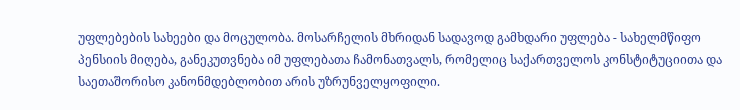უფლებების სახეები და მოცულობა. მოსარჩელის მხრიდან სადავოდ გამხდარი უფლება - სახელმწიფო პენსიის მიღება, განეკუთვნება იმ უფლებათა ჩამონათვალს, რომელიც საქართველოს კონსტიტუციითა და საეთაშორისო კანონმდებლობით არის უზრუნველყოფილი.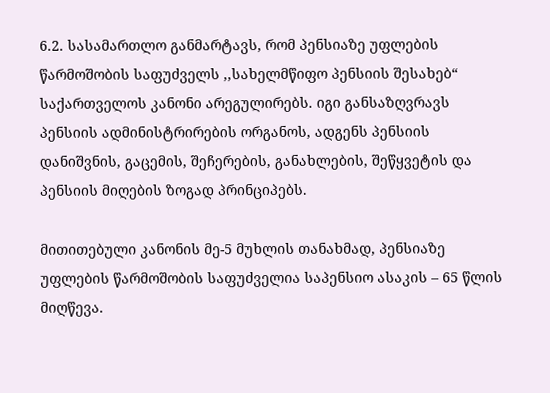6.2. სასამართლო განმარტავს, რომ პენსიაზე უფლების წარმოშობის საფუძველს ,,სახელმწიფო პენსიის შესახებ“ საქართველოს კანონი არეგულირებს. იგი განსაზღვრავს პენსიის ადმინისტრირების ორგანოს, ადგენს პენსიის დანიშვნის, გაცემის, შეჩერების, განახლების, შეწყვეტის და პენსიის მიღების ზოგად პრინციპებს.

მითითებული კანონის მე-5 მუხლის თანახმად, პენსიაზე უფლების წარმოშობის საფუძველია საპენსიო ასაკის – 65 წლის მიღწევა.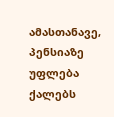ამასთანავე, პენსიაზე უფლება ქალებს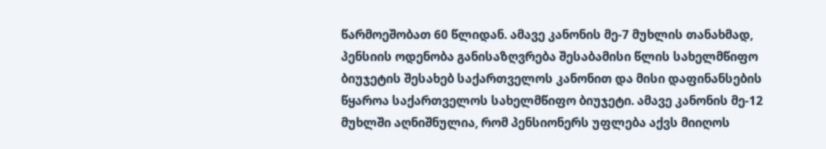წარმოეშობათ 60 წლიდან. ამავე კანონის მე-7 მუხლის თანახმად, პენსიის ოდენობა განისაზღვრება შესაბამისი წლის სახელმწიფო ბიუჯეტის შესახებ საქართველოს კანონით და მისი დაფინანსების წყაროა საქართველოს სახელმწიფო ბიუჯეტი. ამავე კანონის მე-12 მუხლში აღნიშნულია, რომ პენსიონერს უფლება აქვს მიიღოს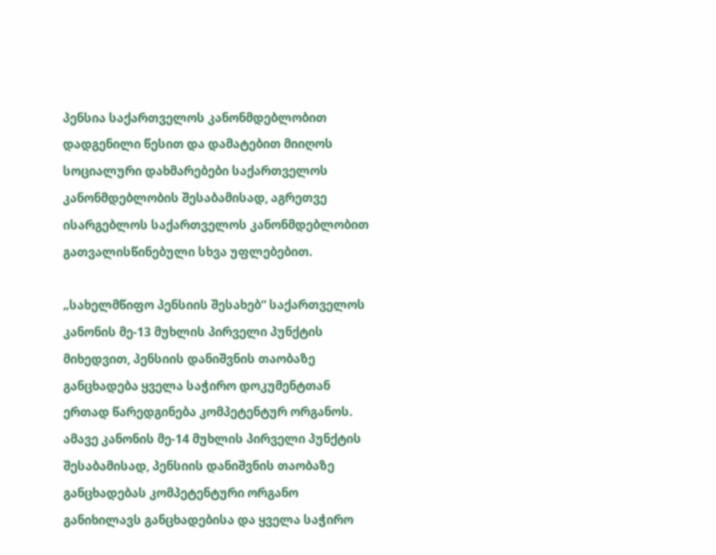პენსია საქართველოს კანონმდებლობით დადგენილი წესით და დამატებით მიიღოს სოციალური დახმარებები საქართველოს კანონმდებლობის შესაბამისად, აგრეთვე ისარგებლოს საქართველოს კანონმდებლობით გათვალისწინებული სხვა უფლებებით.

„სახელმწიფო პენსიის შესახებ“ საქართველოს კანონის მე-13 მუხლის პირველი პუნქტის მიხედვით, პენსიის დანიშვნის თაობაზე განცხადება ყველა საჭირო დოკუმენტთან ერთად წარედგინება კომპეტენტურ ორგანოს. ამავე კანონის მე-14 მუხლის პირველი პუნქტის შესაბამისად, პენსიის დანიშვნის თაობაზე განცხადებას კომპეტენტური ორგანო განიხილავს განცხადებისა და ყველა საჭირო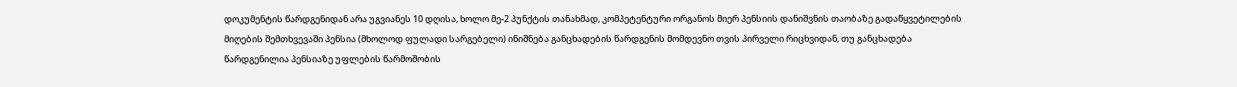დოკუმენტის წარდგენიდან არა უგვიანეს 10 დღისა, ხოლო მე-2 პუნქტის თანახმად, კომპეტენტური ორგანოს მიერ პენსიის დანიშვნის თაობაზე გადაწყვეტილების მიღების შემთხვევაში პენსია (მხოლოდ ფულადი სარგებელი) ინიშნება განცხადების წარდგენის მომდევნო თვის პირველი რიცხვიდან, თუ განცხადება წარდგენილია პენსიაზე უფლების წარმოშობის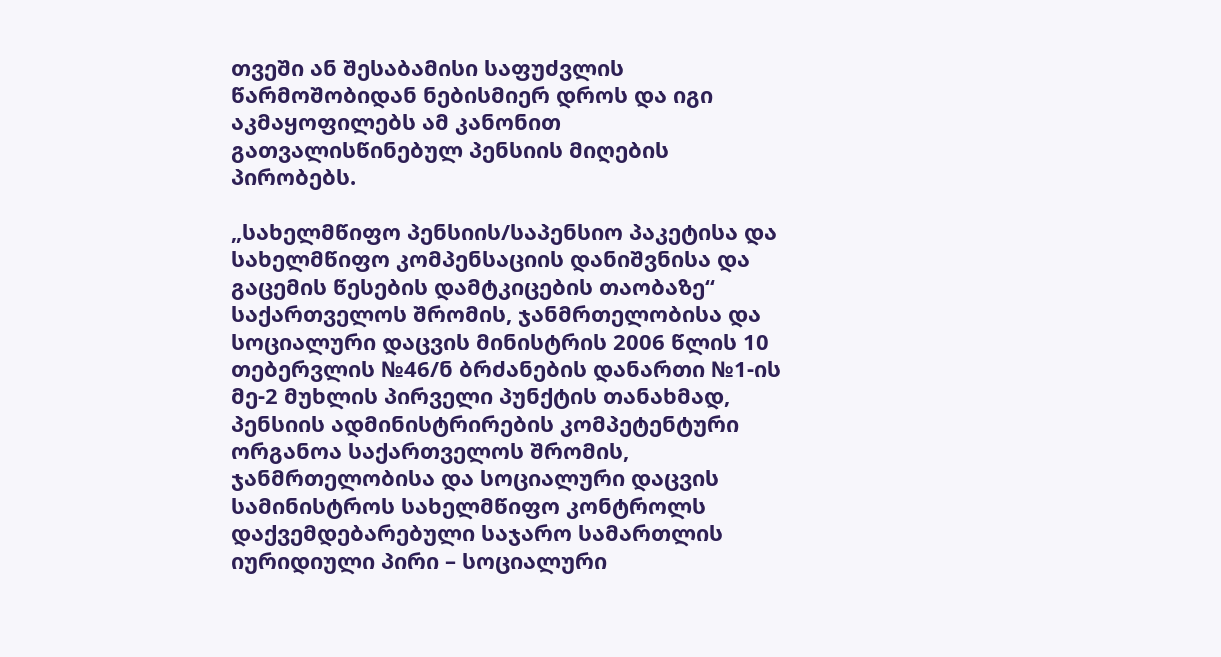თვეში ან შესაბამისი საფუძვლის წარმოშობიდან ნებისმიერ დროს და იგი აკმაყოფილებს ამ კანონით გათვალისწინებულ პენსიის მიღების პირობებს.

„სახელმწიფო პენსიის/საპენსიო პაკეტისა და სახელმწიფო კომპენსაციის დანიშვნისა და გაცემის წესების დამტკიცების თაობაზე“ საქართველოს შრომის, ჯანმრთელობისა და სოციალური დაცვის მინისტრის 2006 წლის 10 თებერვლის №46/ნ ბრძანების დანართი №1-ის მე-2 მუხლის პირველი პუნქტის თანახმად, პენსიის ადმინისტრირების კომპეტენტური ორგანოა საქართველოს შრომის, ჯანმრთელობისა და სოციალური დაცვის სამინისტროს სახელმწიფო კონტროლს დაქვემდებარებული საჯარო სამართლის იურიდიული პირი – სოციალური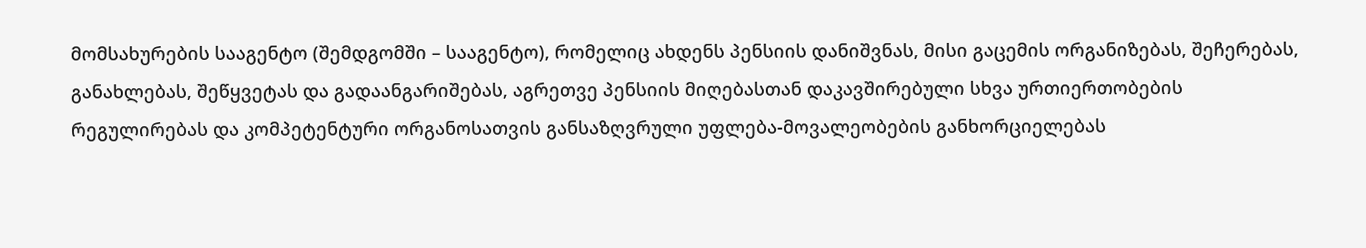მომსახურების სააგენტო (შემდგომში – სააგენტო), რომელიც ახდენს პენსიის დანიშვნას, მისი გაცემის ორგანიზებას, შეჩერებას, განახლებას, შეწყვეტას და გადაანგარიშებას, აგრეთვე პენსიის მიღებასთან დაკავშირებული სხვა ურთიერთობების რეგულირებას და კომპეტენტური ორგანოსათვის განსაზღვრული უფლება-მოვალეობების განხორციელებას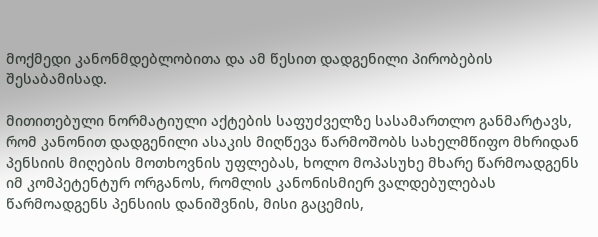მოქმედი კანონმდებლობითა და ამ წესით დადგენილი პირობების შესაბამისად.

მითითებული ნორმატიული აქტების საფუძველზე სასამართლო განმარტავს, რომ კანონით დადგენილი ასაკის მიღწევა წარმოშობს სახელმწიფო მხრიდან პენსიის მიღების მოთხოვნის უფლებას, ხოლო მოპასუხე მხარე წარმოადგენს იმ კომპეტენტურ ორგანოს, რომლის კანონისმიერ ვალდებულებას წარმოადგენს პენსიის დანიშვნის, მისი გაცემის,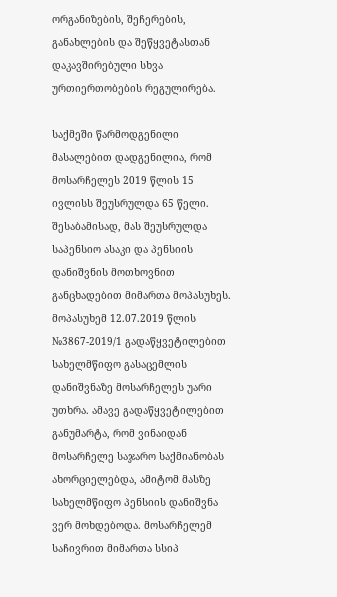ორგანიზების, შეჩერების, განახლების და შეწყვეტასთან დაკავშირებული სხვა ურთიერთობების რეგულირება.

საქმეში წარმოდგენილი მასალებით დადგენილია, რომ მოსარჩელეს 2019 წლის 15 ივლისს შეუსრულდა 65 წელი. შესაბამისად, მას შეუსრულდა საპენსიო ასაკი და პენსიის დანიშვნის მოთხოვნით განცხადებით მიმართა მოპასუხეს. მოპასუხემ 12.07.2019 წლის №3867-2019/1 გადაწყვეტილებით სახელმწიფო გასაცემლის დანიშვნაზე მოსარჩელეს უარი უთხრა. ამავე გადაწყვეტილებით განუმარტა, რომ ვინაიდან მოსარჩელე საჯარო საქმიანობას ახორციელებდა, ამიტომ მასზე სახელმწიფო პენსიის დანიშვნა ვერ მოხდებოდა. მოსარჩელემ საჩივრით მიმართა სსიპ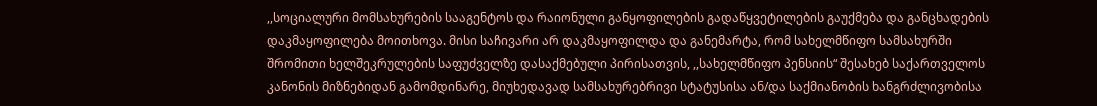,,სოციალური მომსახურების სააგენტოს და რაიონული განყოფილების გადაწყვეტილების გაუქმება და განცხადების დაკმაყოფილება მოითხოვა. მისი საჩივარი არ დაკმაყოფილდა და განემარტა, რომ სახელმწიფო სამსახურში შრომითი ხელშეკრულების საფუძველზე დასაქმებული პირისათვის, ,,სახელმწიფო პენსიის“ შესახებ საქართველოს კანონის მიზნებიდან გამომდინარე, მიუხედავად სამსახურებრივი სტატუსისა ან/და საქმიანობის ხანგრძლივობისა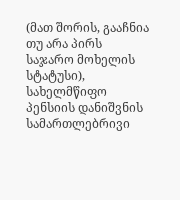(მათ შორის, გააჩნია თუ არა პირს საჯარო მოხელის სტატუსი), სახელმწიფო პენსიის დანიშვნის სამართლებრივი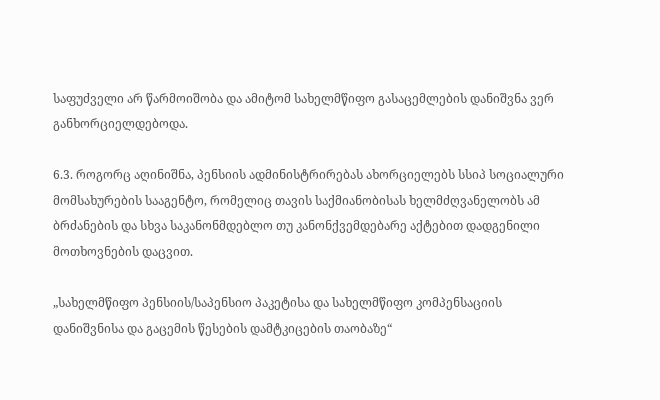საფუძველი არ წარმოიშობა და ამიტომ სახელმწიფო გასაცემლების დანიშვნა ვერ განხორციელდებოდა.

6.3. როგორც აღინიშნა, პენსიის ადმინისტრირებას ახორციელებს სსიპ სოციალური მომსახურების სააგენტო, რომელიც თავის საქმიანობისას ხელმძღვანელობს ამ ბრძანების და სხვა საკანონმდებლო თუ კანონქვემდებარე აქტებით დადგენილი მოთხოვნების დაცვით.

„სახელმწიფო პენსიის/საპენსიო პაკეტისა და სახელმწიფო კომპენსაციის დანიშვნისა და გაცემის წესების დამტკიცების თაობაზე“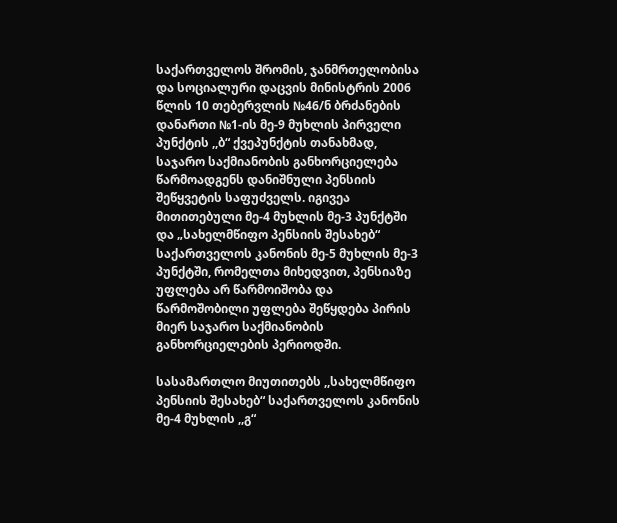საქართველოს შრომის, ჯანმრთელობისა და სოციალური დაცვის მინისტრის 2006 წლის 10 თებერვლის №46/ნ ბრძანების დანართი №1-ის მე-9 მუხლის პირველი პუნქტის ,,ბ“ ქვეპუნქტის თანახმად, საჯარო საქმიანობის განხორციელება წარმოადგენს დანიშნული პენსიის შეწყვეტის საფუძველს. იგივეა მითითებული მე-4 მუხლის მე-3 პუნქტში და „სახელმწიფო პენსიის შესახებ“ საქართველოს კანონის მე-5 მუხლის მე-3 პუნქტში, რომელთა მიხედვით, პენსიაზე უფლება არ წარმოიშობა და წარმოშობილი უფლება შეწყდება პირის მიერ საჯარო საქმიანობის განხორციელების პერიოდში.

სასამართლო მიუთითებს ,,სახელმწიფო პენსიის შესახებ“ საქართველოს კანონის მე-4 მუხლის ,,გ“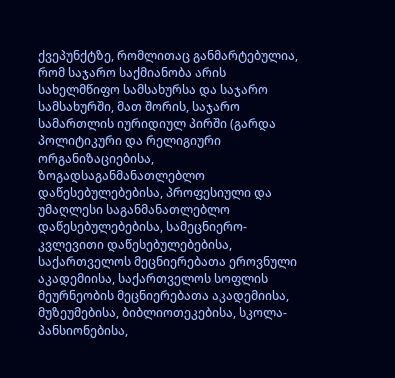ქვეპუნქტზე, რომლითაც განმარტებულია, რომ საჯარო საქმიანობა არის სახელმწიფო სამსახურსა და საჯარო სამსახურში, მათ შორის, საჯარო სამართლის იურიდიულ პირში (გარდა პოლიტიკური და რელიგიური ორგანიზაციებისა, ზოგადსაგანმანათლებლო დაწესებულებებისა, პროფესიული და უმაღლესი საგანმანათლებლო დაწესებულებებისა, სამეცნიერო-კვლევითი დაწესებულებებისა, საქართველოს მეცნიერებათა ეროვნული აკადემიისა, საქართველოს სოფლის მეურნეობის მეცნიერებათა აკადემიისა, მუზეუმებისა, ბიბლიოთეკებისა, სკოლა-პანსიონებისა,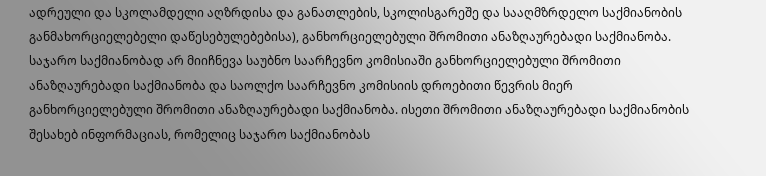ადრეული და სკოლამდელი აღზრდისა და განათლების, სკოლისგარეშე და სააღმზრდელო საქმიანობის განმახორციელებელი დაწესებულებებისა), განხორციელებული შრომითი ანაზღაურებადი საქმიანობა. საჯარო საქმიანობად არ მიიჩნევა საუბნო საარჩევნო კომისიაში განხორციელებული შრომითი ანაზღაურებადი საქმიანობა და საოლქო საარჩევნო კომისიის დროებითი წევრის მიერ განხორციელებული შრომითი ანაზღაურებადი საქმიანობა. ისეთი შრომითი ანაზღაურებადი საქმიანობის შესახებ ინფორმაციას, რომელიც საჯარო საქმიანობას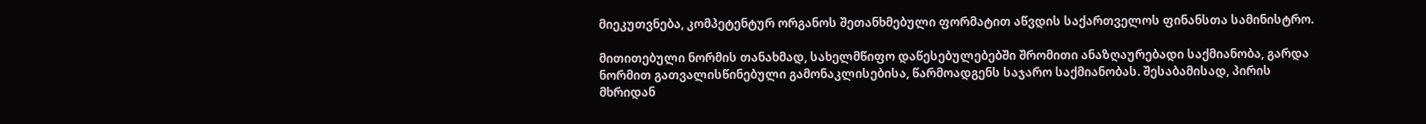მიეკუთვნება, კომპეტენტურ ორგანოს შეთანხმებული ფორმატით აწვდის საქართველოს ფინანსთა სამინისტრო.

მითითებული ნორმის თანახმად, სახელმწიფო დაწესებულებებში შრომითი ანაზღაურებადი საქმიანობა, გარდა ნორმით გათვალისწინებული გამონაკლისებისა, წარმოადგენს საჯარო საქმიანობას. შესაბამისად, პირის მხრიდან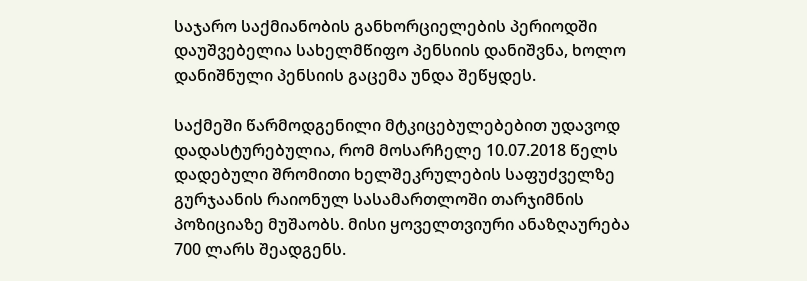საჯარო საქმიანობის განხორციელების პერიოდში დაუშვებელია სახელმწიფო პენსიის დანიშვნა, ხოლო დანიშნული პენსიის გაცემა უნდა შეწყდეს.

საქმეში წარმოდგენილი მტკიცებულებებით უდავოდ დადასტურებულია, რომ მოსარჩელე 10.07.2018 წელს დადებული შრომითი ხელშეკრულების საფუძველზე გურჯაანის რაიონულ სასამართლოში თარჯიმნის პოზიციაზე მუშაობს. მისი ყოველთვიური ანაზღაურება 700 ლარს შეადგენს.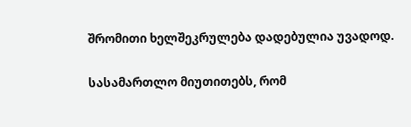შრომითი ხელშეკრულება დადებულია უვადოდ.

სასამართლო მიუთითებს, რომ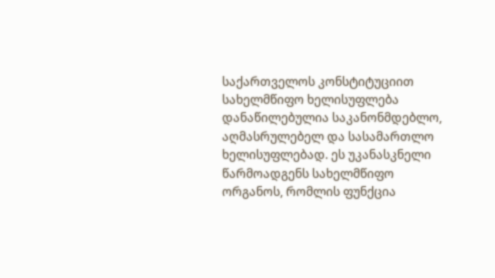საქართველოს კონსტიტუციით სახელმწიფო ხელისუფლება დანაწილებულია საკანონმდებლო, აღმასრულებელ და სასამართლო ხელისუფლებად. ეს უკანასკნელი წარმოადგენს სახელმწიფო ორგანოს, რომლის ფუნქცია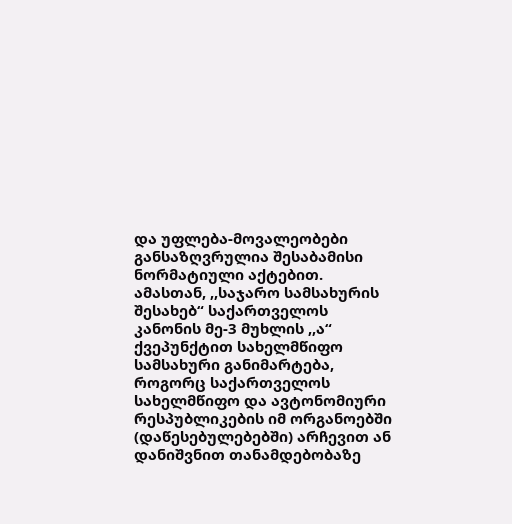და უფლება-მოვალეობები განსაზღვრულია შესაბამისი ნორმატიული აქტებით. ამასთან, ,,საჯარო სამსახურის შესახებ“ საქართველოს კანონის მე-3 მუხლის ,,ა“ ქვეპუნქტით სახელმწიფო სამსახური განიმარტება, როგორც საქართველოს სახელმწიფო და ავტონომიური რესპუბლიკების იმ ორგანოებში (დაწესებულებებში) არჩევით ან დანიშვნით თანამდებობაზე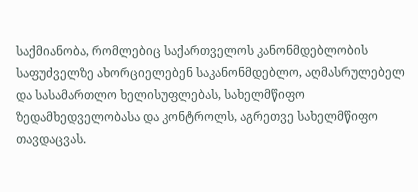საქმიანობა, რომლებიც საქართველოს კანონმდებლობის საფუძველზე ახორციელებენ საკანონმდებლო, აღმასრულებელ და სასამართლო ხელისუფლებას, სახელმწიფო ზედამხედველობასა და კონტროლს, აგრეთვე სახელმწიფო თავდაცვას.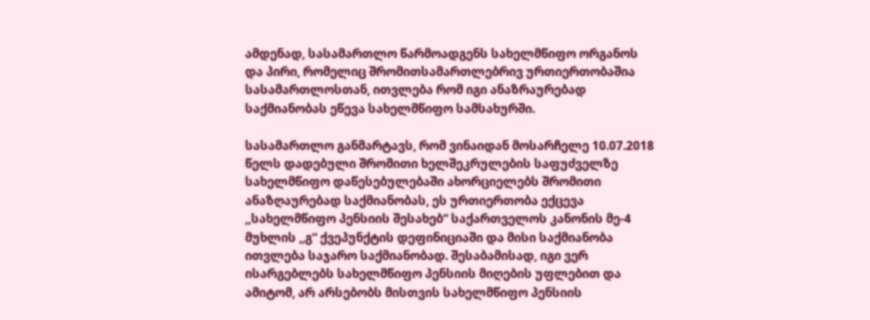ამდენად, სასამართლო წარმოადგენს სახელმწიფო ორგანოს და პირი, რომელიც შრომითსამართლებრივ ურთიერთობაშია სასამართლოსთან, ითვლება რომ იგი ანაზრაურებად საქმიანობას ეწევა სახელმწიფო სამსახურში.

სასამართლო განმარტავს, რომ ვინაიდან მოსარჩელე 10.07.2018 წელს დადებული შრომითი ხელშეკრულების საფუძველზე სახელმწიფო დაწესებულებაში ახორციელებს შრომითი ანაზღაურებად საქმიანობას, ეს ურთიერთობა ექცევა ,,სახელმწიფო პენსიის შესახებ“ საქართველოს კანონის მე-4 მუხლის ,,გ“ ქვეპუნქტის დეფინიციაში და მისი საქმიანობა ითვლება საჯარო საქმიანობად. შესაბამისად, იგი ვერ ისარგებლებს სახელმწიფო პენსიის მიღების უფლებით და ამიტომ, არ არსებობს მისთვის სახელმწიფო პენსიის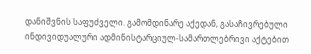დანიშვნის საფუძველი. გამომდინარე აქედან, გასაჩივრებული ინდივიდუალური ადმინისტარციულ-სამართლებრივი აქტებით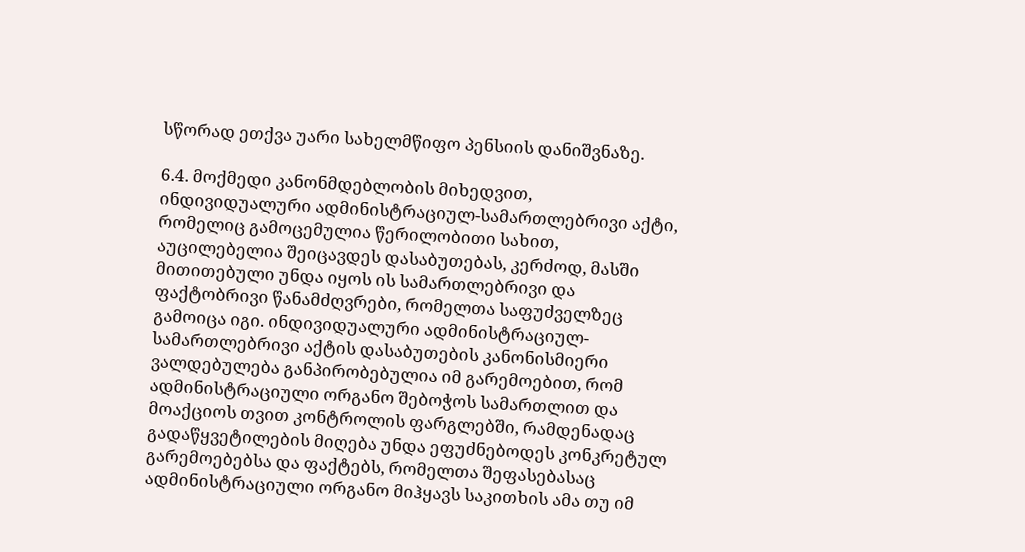სწორად ეთქვა უარი სახელმწიფო პენსიის დანიშვნაზე.

6.4. მოქმედი კანონმდებლობის მიხედვით, ინდივიდუალური ადმინისტრაციულ-სამართლებრივი აქტი, რომელიც გამოცემულია წერილობითი სახით, აუცილებელია შეიცავდეს დასაბუთებას, კერძოდ, მასში მითითებული უნდა იყოს ის სამართლებრივი და ფაქტობრივი წანამძღვრები, რომელთა საფუძველზეც გამოიცა იგი. ინდივიდუალური ადმინისტრაციულ-სამართლებრივი აქტის დასაბუთების კანონისმიერი ვალდებულება განპირობებულია იმ გარემოებით, რომ ადმინისტრაციული ორგანო შებოჭოს სამართლით და მოაქციოს თვით კონტროლის ფარგლებში, რამდენადაც გადაწყვეტილების მიღება უნდა ეფუძნებოდეს კონკრეტულ გარემოებებსა და ფაქტებს, რომელთა შეფასებასაც ადმინისტრაციული ორგანო მიჰყავს საკითხის ამა თუ იმ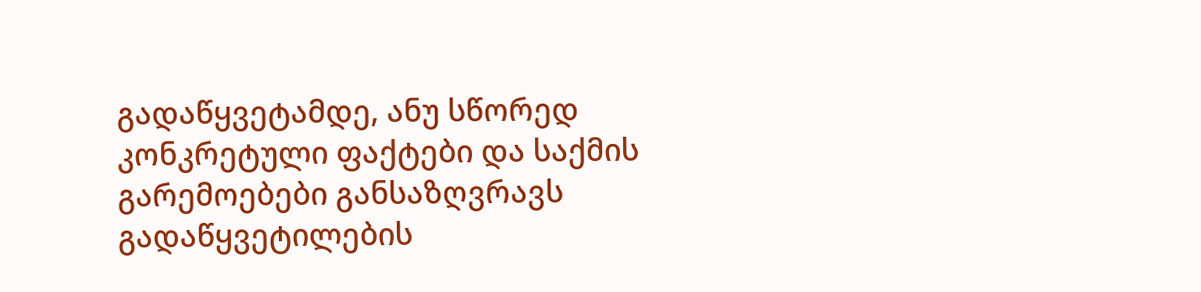გადაწყვეტამდე, ანუ სწორედ კონკრეტული ფაქტები და საქმის გარემოებები განსაზღვრავს გადაწყვეტილების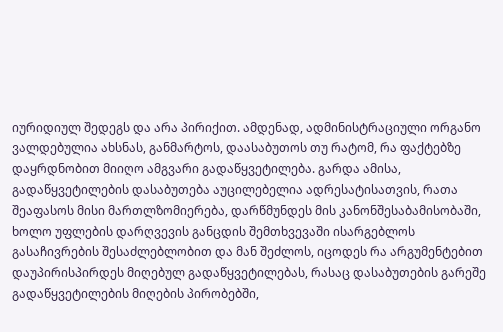იურიდიულ შედეგს და არა პირიქით. ამდენად, ადმინისტრაციული ორგანო ვალდებულია ახსნას, განმარტოს, დაასაბუთოს თუ რატომ, რა ფაქტებზე დაყრდნობით მიიღო ამგვარი გადაწყვეტილება. გარდა ამისა, გადაწყვეტილების დასაბუთება აუცილებელია ადრესატისათვის, რათა შეაფასოს მისი მართლზომიერება, დარწმუნდეს მის კანონშესაბამისობაში, ხოლო უფლების დარღვევის განცდის შემთხვევაში ისარგებლოს გასაჩივრების შესაძლებლობით და მან შეძლოს, იცოდეს რა არგუმენტებით დაუპირისპირდეს მიღებულ გადაწყვეტილებას, რასაც დასაბუთების გარეშე გადაწყვეტილების მიღების პირობებში,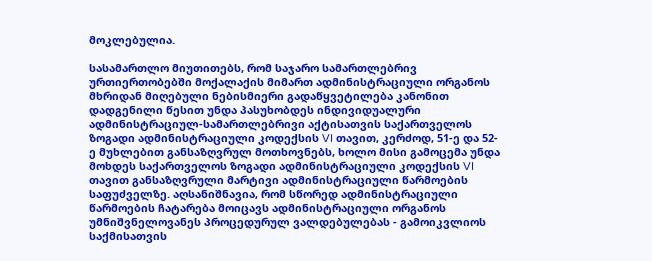მოკლებულია.

სასამართლო მიუთითებს, რომ საჯარო სამართლებრივ ურთიერთობებში მოქალაქის მიმართ ადმინისტრაციული ორგანოს მხრიდან მიღებული ნებისმიერი გადაწყვეტილება კანონით დადგენილი წესით უნდა პასუხობდეს ინდივიდუალური ადმინისტრაციულ-სამართლებრივი აქტისათვის საქართველოს ზოგადი ადმინისტრაციული კოდექსის VI თავით, კერძოდ, 51-ე და 52-ე მუხლებით განსაზღვრულ მოთხოვნებს, ხოლო მისი გამოცემა უნდა მოხდეს საქართველოს ზოგადი ადმინისტრაციული კოდექსის VI თავით განსაზღვრული მარტივი ადმინისტრაციული წარმოების საფუძველზე. აღსანიშნავია, რომ სწორედ ადმინისტრაციული წარმოების ჩატარება მოიცავს ადმინისტრაციული ორგანოს უმნიშვნელოვანეს პროცედურულ ვალდებულებას - გამოიკვლიოს საქმისათვის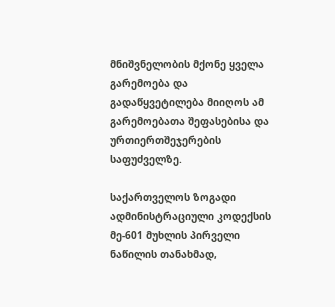მნიშვნელობის მქონე ყველა გარემოება და გადაწყვეტილება მიიღოს ამ გარემოებათა შეფასებისა და ურთიერთშეჯერების საფუძველზე.

საქართველოს ზოგადი ადმინისტრაციული კოდექსის მე-601 მუხლის პირველი ნაწილის თანახმად,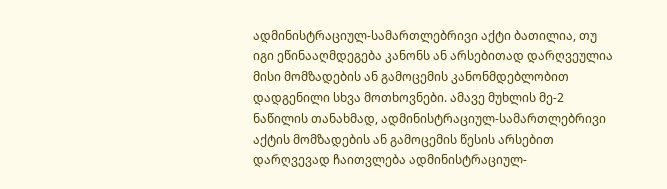ადმინისტრაციულ-სამართლებრივი აქტი ბათილია, თუ იგი ეწინააღმდეგება კანონს ან არსებითად დარღვეულია მისი მომზადების ან გამოცემის კანონმდებლობით დადგენილი სხვა მოთხოვნები. ამავე მუხლის მე-2 ნაწილის თანახმად, ადმინისტრაციულ-სამართლებრივი აქტის მომზადების ან გამოცემის წესის არსებით დარღვევად ჩაითვლება ადმინისტრაციულ-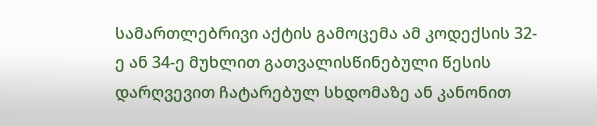სამართლებრივი აქტის გამოცემა ამ კოდექსის 32-ე ან 34-ე მუხლით გათვალისწინებული წესის დარღვევით ჩატარებულ სხდომაზე ან კანონით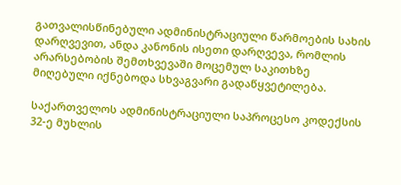გათვალისწინებული ადმინისტრაციული წარმოების სახის დარღვევით, ანდა კანონის ისეთი დარღვევა, რომლის არარსებობის შემთხვევაში მოცემულ საკითხზე მიღებული იქნებოდა სხვაგვარი გადაწყვეტილება.

საქართველოს ადმინისტრაციული საპროცესო კოდექსის 32-ე მუხლის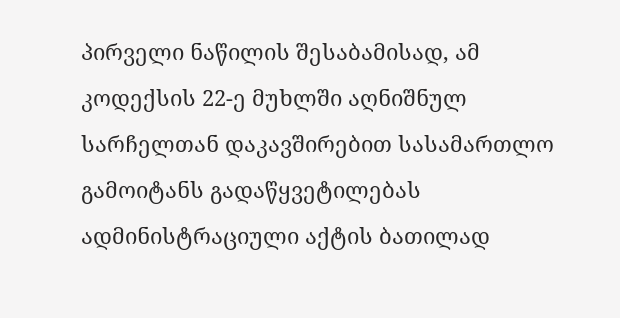პირველი ნაწილის შესაბამისად, ამ კოდექსის 22-ე მუხლში აღნიშნულ სარჩელთან დაკავშირებით სასამართლო გამოიტანს გადაწყვეტილებას ადმინისტრაციული აქტის ბათილად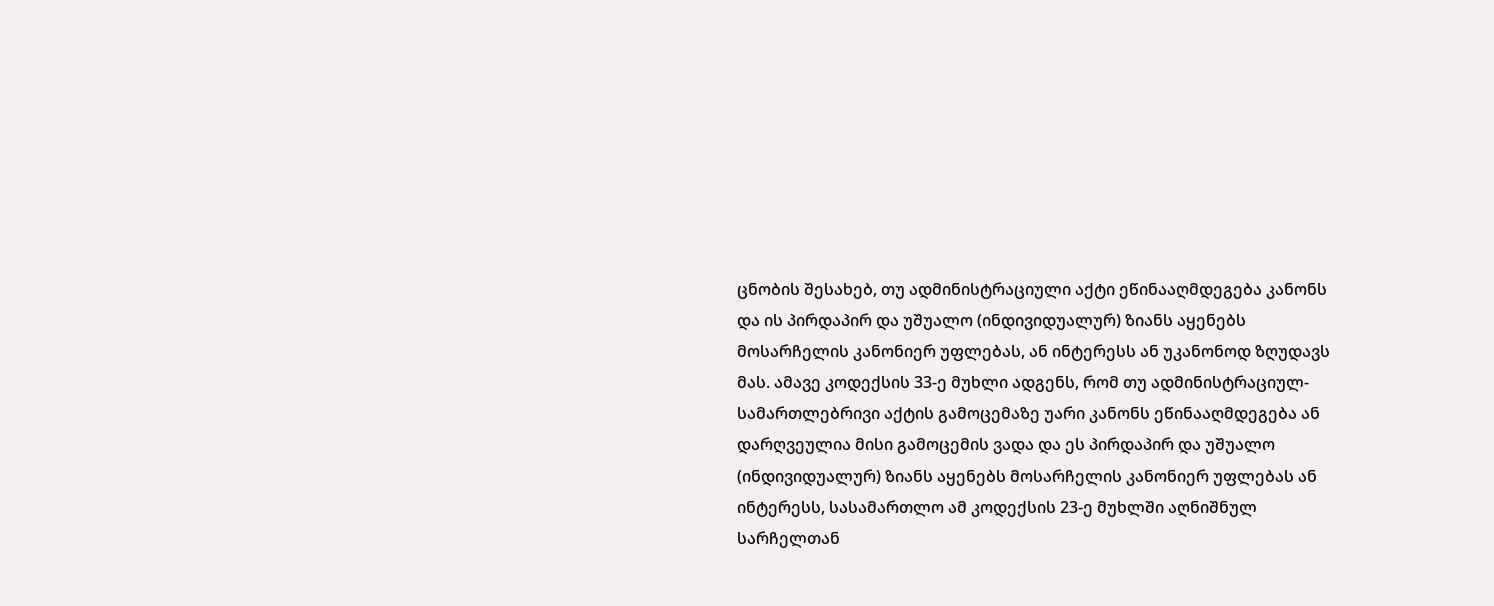ცნობის შესახებ, თუ ადმინისტრაციული აქტი ეწინააღმდეგება კანონს და ის პირდაპირ და უშუალო (ინდივიდუალურ) ზიანს აყენებს მოსარჩელის კანონიერ უფლებას, ან ინტერესს ან უკანონოდ ზღუდავს მას. ამავე კოდექსის 33-ე მუხლი ადგენს, რომ თუ ადმინისტრაციულ-სამართლებრივი აქტის გამოცემაზე უარი კანონს ეწინააღმდეგება ან დარღვეულია მისი გამოცემის ვადა და ეს პირდაპირ და უშუალო (ინდივიდუალურ) ზიანს აყენებს მოსარჩელის კანონიერ უფლებას ან ინტერესს, სასამართლო ამ კოდექსის 23-ე მუხლში აღნიშნულ სარჩელთან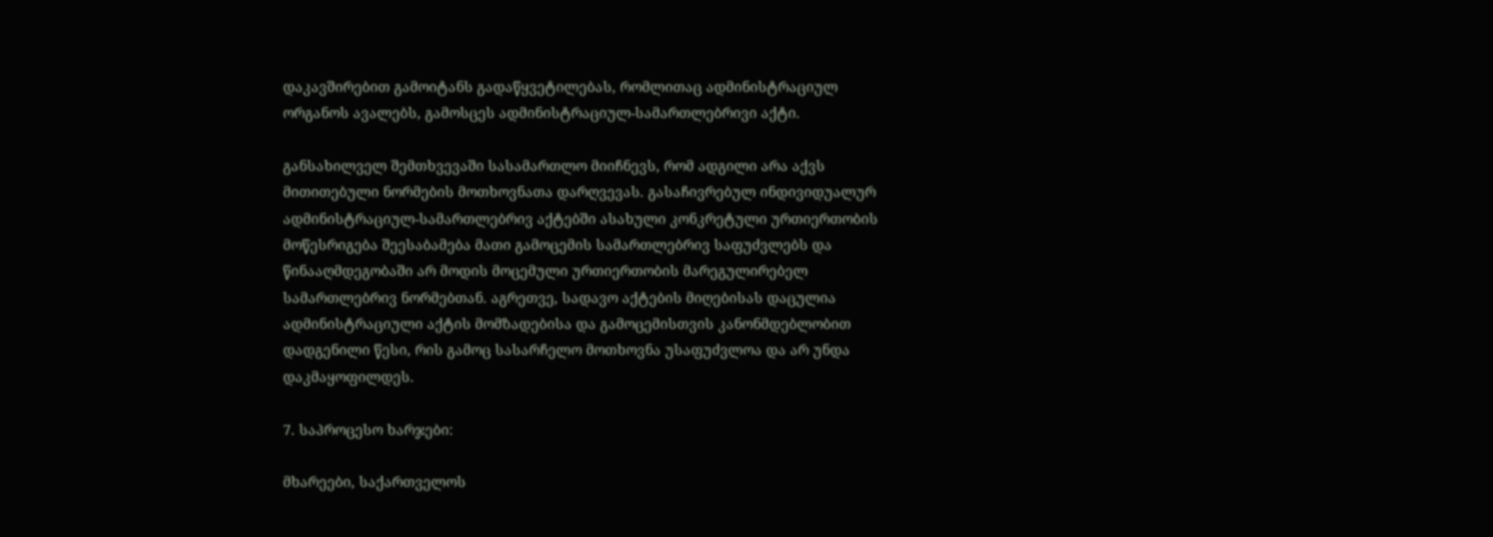დაკავშირებით გამოიტანს გადაწყვეტილებას, რომლითაც ადმინისტრაციულ ორგანოს ავალებს, გამოსცეს ადმინისტრაციულ-სამართლებრივი აქტი.

განსახილველ შემთხვევაში სასამართლო მიიჩნევს, რომ ადგილი არა აქვს მითითებული ნორმების მოთხოვნათა დარღვევას. გასაჩივრებულ ინდივიდუალურ ადმინისტრაციულ-სამართლებრივ აქტებში ასახული კონკრეტული ურთიერთობის მოწესრიგება შეესაბამება მათი გამოცემის სამართლებრივ საფუძვლებს და წინააღმდეგობაში არ მოდის მოცემული ურთიერთობის მარეგულირებელ სამართლებრივ ნორმებთან. აგრეთვე, სადავო აქტების მიღებისას დაცულია ადმინისტრაციული აქტის მომზადებისა და გამოცემისთვის კანონმდებლობით დადგენილი წესი, რის გამოც სასარჩელო მოთხოვნა უსაფუძვლოა და არ უნდა დაკმაყოფილდეს.

7. საპროცესო ხარჯები:

მხარეები, საქართველოს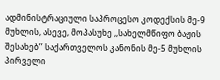ადმინისტრაციული საპროცესო კოდექსის მე-9 მუხლის, ასევე, მოპასუხე ,,სახელმწიფო ბაჟის შესახებ’’ საქართველოს კანონის მე-5 მუხლის პირველი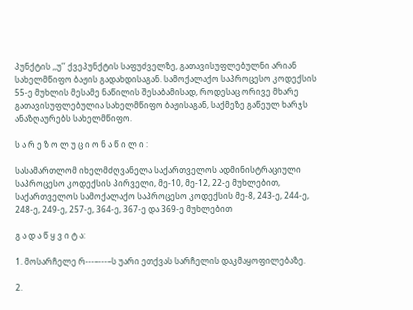პუნქტის ,,უ’’ ქვეპუნქტის საფუძველზე, გათავისუფლებულნი არიან სახელმწიფო ბაჟის გადახდისაგან. სამოქალაქო საპროცესო კოდექსის 55-ე მუხლის მესამე ნაწილის შესაბამისად, როდესაც ორივე მხარე გათავისუფლებულია სახელმწიფო ბაჟისაგან, საქმეზე გაწეულ ხარჯს ანაზღაურებს სახელმწიფო.

ს ა რ ე ზ ო ლ უ ც ი ო ნ ა წ ი ლ ი :

სასამართლომ იხელმძღვანელა საქართველოს ადმინისტრაციული საპროცესო კოდექსის პირველი, მე-10, მე-12, 22-ე მუხლებით, საქართველოს სამოქალაქო საპროცესო კოდექსის მე-8, 243-ე, 244-ე, 248-ე, 249-ე, 257-ე, 364-ე, 367-ე და 369-ე მუხლებით

გ ა დ ა წ ყ ვ ი ტ ა:

1. მოსარჩელე რ---–---–ს უარი ეთქვას სარჩელის დაკმაყოფილებაზე.

2.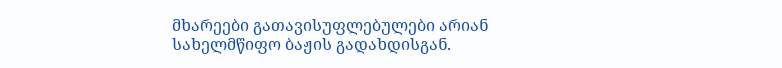მხარეები გათავისუფლებულები არიან სახელმწიფო ბაჟის გადახდისგან.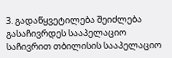3. გადაწყვეტილება შეიძლება გასაჩივრდეს სააპელაციო საჩივრით თბილისის სააპელაციო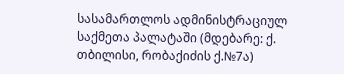სასამართლოს ადმინისტრაციულ საქმეთა პალატაში (მდებარე: ქ. თბილისი, რობაქიძის ქ.№7ა)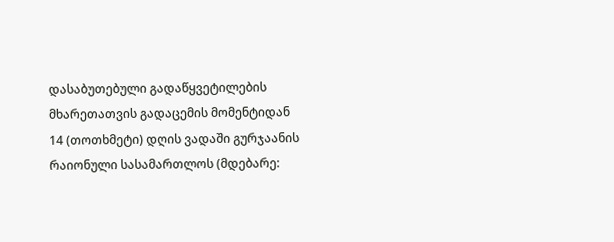დასაბუთებული გადაწყვეტილების მხარეთათვის გადაცემის მომენტიდან 14 (თოთხმეტი) დღის ვადაში გურჯაანის რაიონული სასამართლოს (მდებარე: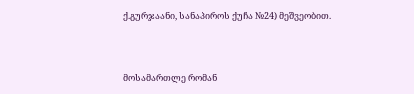ქ.გურჯაანი, სანაპიროს ქუჩა №24) მეშვეობით.



მოსამართლე რომან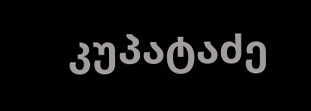კუპატაძე